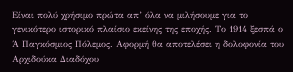Είναι πολύ χρήσιμο πρώτα απ’ όλα να μιλήσουμε για το γενικότερο ιστορικό πλαίσιο εκείνης της εποχής. Το 1914 ξεσπά ο Ά Παγκόσμιος Πόλεμος. Αφορμή θα αποτελέσει η δολοφονία του Αρχιδούκα Διαδόχου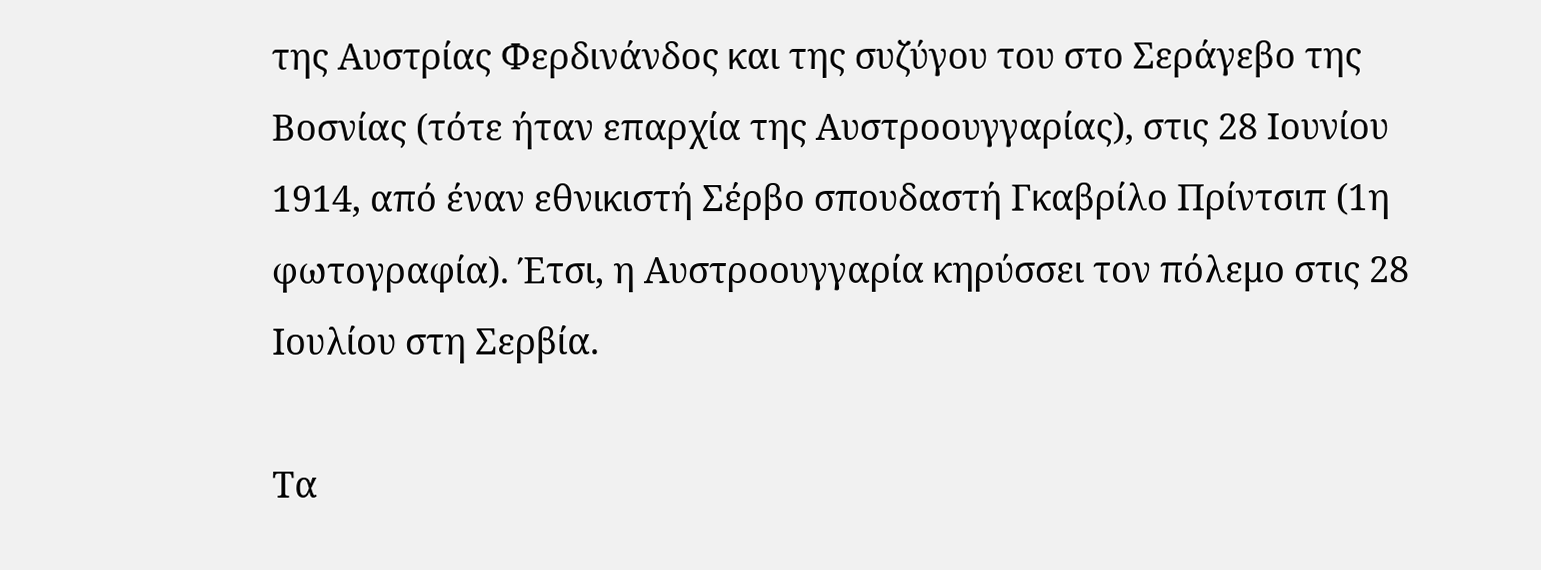της Αυστρίας Φερδινάνδος και της συζύγου του στο Σεράγεβο της Βοσνίας (τότε ήταν επαρχία της Αυστροουγγαρίας), στις 28 Ιουνίου 1914, από έναν εθνικιστή Σέρβο σπουδαστή Γκαβρίλο Πρίντσιπ (1η φωτογραφία). Έτσι, η Αυστροουγγαρία κηρύσσει τον πόλεμο στις 28 Ιουλίου στη Σερβία.

Τα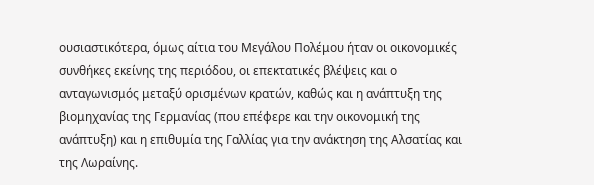ουσιαστικότερα, όμως αίτια του Μεγάλου Πολέμου ήταν οι οικονομικές συνθήκες εκείνης της περιόδου, οι επεκτατικές βλέψεις και ο ανταγωνισμός μεταξύ ορισμένων κρατών, καθώς και η ανάπτυξη της βιομηχανίας της Γερμανίας (που επέφερε και την οικονομική της ανάπτυξη) και η επιθυμία της Γαλλίας για την ανάκτηση της Αλσατίας και της Λωραίνης.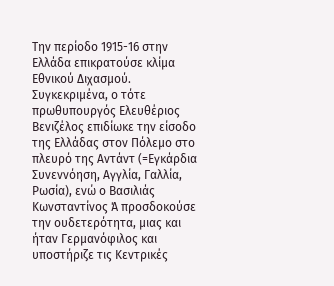Την περίοδο 1915-16 στην Ελλάδα επικρατούσε κλίμα Εθνικού Διχασμού. Συγκεκριμένα, ο τότε πρωθυπουργός Ελευθέριος Βενιζέλος επιδίωκε την είσοδο της Ελλάδας στον Πόλεμο στο πλευρό της Αντάντ (=Εγκάρδια Συνεννόηση, Αγγλία, Γαλλία, Ρωσία), ενώ ο Βασιλιάς Κωνσταντίνος Ά προσδοκούσε την ουδετερότητα, μιας και ήταν Γερμανόφιλος και υποστήριζε τις Κεντρικές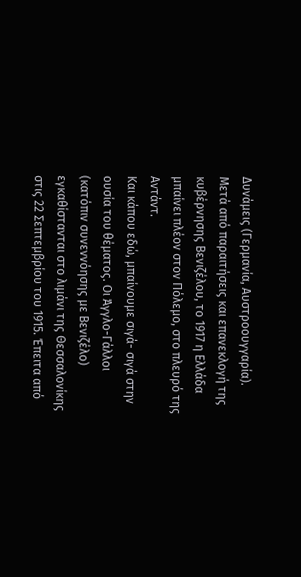Δυνάμεις (Γερμανία, Αυστροουγγαρία).
Μετά από παραιτήσεις και επανεκλογή της κυβέρνησης Βενιζέλου, το 1917 η Ελλάδα μπαίνει πλέον στον Πόλεμο, στο πλευρό της Αντάντ.
Και κάπου εδώ, μπαίνουμε σιγά- σιγά στην ουσία του θέματος. Οι Άγγλο-Γάλλοι (κατόπιν συνεννόησης με Βενιζέλο) εγκαθίστανται στο λιμάνι της Θεσσαλονίκης στις 22 Σεπτεμβρίου του 1915. Έπειτα από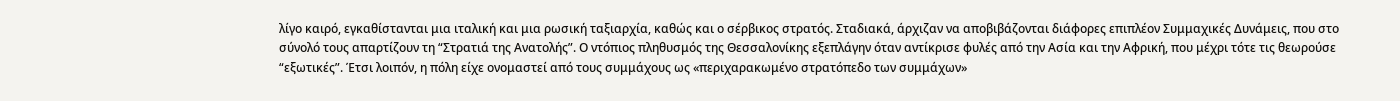λίγο καιρό, εγκαθίστανται μια ιταλική και μια ρωσική ταξιαρχία, καθώς και ο σέρβικος στρατός. Σταδιακά, άρχιζαν να αποβιβάζονται διάφορες επιπλέον Συμμαχικές Δυνάμεις, που στο σύνολό τους απαρτίζουν τη “Στρατιά της Ανατολής”. Ο ντόπιος πληθυσμός της Θεσσαλονίκης εξεπλάγην όταν αντίκρισε φυλές από την Ασία και την Αφρική, που μέχρι τότε τις θεωρούσε “εξωτικές”. Έτσι λοιπόν, η πόλη είχε ονομαστεί από τους συμμάχους ως «περιχαρακωμένο στρατόπεδο των συμμάχων»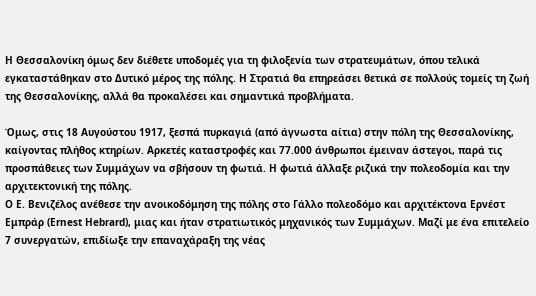Η Θεσσαλονίκη όμως δεν διέθετε υποδομές για τη φιλοξενία των στρατευμάτων, όπου τελικά εγκαταστάθηκαν στο Δυτικό μέρος της πόλης. Η Στρατιά θα επηρεάσει θετικά σε πολλούς τομείς τη ζωή της Θεσσαλονίκης, αλλά θα προκαλέσει και σημαντικά προβλήματα.

Όμως, στις 18 Αυγούστου 1917, ξεσπά πυρκαγιά (από άγνωστα αίτια) στην πόλη της Θεσσαλονίκης, καίγοντας πλήθος κτηρίων. Αρκετές καταστροφές και 77.000 άνθρωποι έμειναν άστεγοι, παρά τις προσπάθειες των Συμμάχων να σβήσουν τη φωτιά. Η φωτιά άλλαξε ριζικά την πολεοδομία και την αρχιτεκτονική της πόλης.
Ο Ε. Βενιζέλος ανέθεσε την ανοικοδόμηση της πόλης στο Γάλλο πολεοδόμο και αρχιτέκτονα Ερνέστ Εμπράρ (Ernest Hebrard), μιας και ήταν στρατιωτικός μηχανικός των Συμμάχων. Μαζί με ένα επιτελείο 7 συνεργατών, επιδίωξε την επαναχάραξη της νέας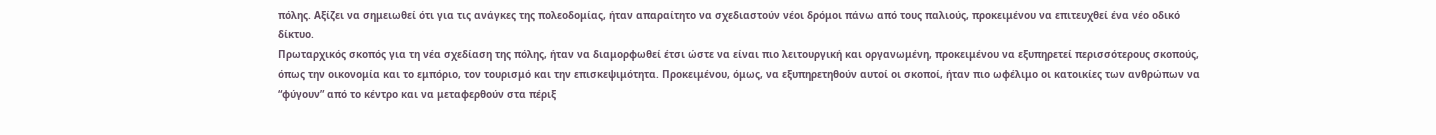πόλης. Αξίζει να σημειωθεί ότι για τις ανάγκες της πολεοδομίας, ήταν απαραίτητο να σχεδιαστούν νέοι δρόμοι πάνω από τους παλιούς, προκειμένου να επιτευχθεί ένα νέο οδικό δίκτυο.
Πρωταρχικός σκοπός για τη νέα σχεδίαση της πόλης, ήταν να διαμορφωθεί έτσι ώστε να είναι πιο λειτουργική και οργανωμένη, προκειμένου να εξυπηρετεί περισσότερους σκοπούς, όπως την οικονομία και το εμπόριο, τον τουρισμό και την επισκεψιμότητα. Προκειμένου, όμως, να εξυπηρετηθούν αυτοί οι σκοποί, ήταν πιο ωφέλιμο οι κατοικίες των ανθρώπων να “φύγουν” από το κέντρο και να μεταφερθούν στα πέριξ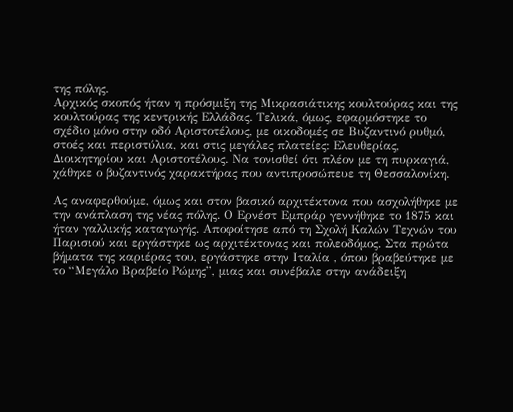της πόλης.
Αρχικός σκοπός ήταν η πρόσμιξη της Μικρασιάτικης κουλτούρας και της κουλτούρας της κεντρικής Ελλάδας. Τελικά, όμως, εφαρμόστηκε το σχέδιο μόνο στην οδό Αριστοτέλους, με οικοδομές σε Βυζαντινό ρυθμό, στοές και περιστύλια, και στις μεγάλες πλατείες: Ελευθερίας, Διοικητηρίου και Αριστοτέλους. Να τονισθεί ότι πλέον με τη πυρκαγιά, χάθηκε ο βυζαντινός χαρακτήρας που αντιπροσώπευε τη Θεσσαλονίκη.

Ας αναφερθούμε, όμως και στον βασικό αρχιτέκτονα που ασχολήθηκε με την ανάπλαση της νέας πόλης. Ο Ερνέστ Εμπράρ γεννήθηκε το 1875 και ήταν γαλλικής καταγωγής. Αποφοίτησε από τη Σχολή Καλών Τεχνών του Παρισιού και εργάστηκε ως αρχιτέκτονας και πολεοδόμος. Στα πρώτα βήματα της καριέρας του, εργάστηκε στην Ιταλία , όπου βραβεύτηκε με το “Μεγάλο Βραβείο Ρώμης”, μιας και συνέβαλε στην ανάδειξη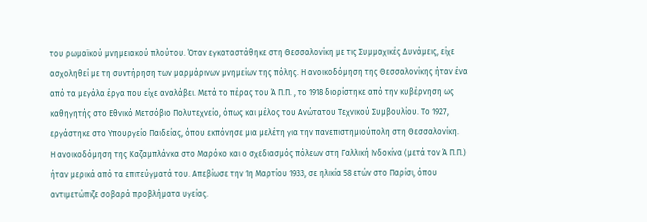του ρωμαϊκού μνημειακού πλούτου. Όταν εγκαταστάθηκε στη Θεσσαλονίκη με τις Συμμαχικές Δυνάμεις, είχε ασχοληθεί με τη συντήρηση των μαρμάρινων μνημείων της πόλης. Η ανοικοδόμηση της Θεσσαλονίκης ήταν ένα από τα μεγάλα έργα που είχε αναλάβει. Μετά το πέρας του Ά Π.Π. , το 1918 διορίστηκε από την κυβέρνηση ως καθηγητής στο Εθνικό Μετσόβιο Πολυτεχνείο, όπως και μέλος του Ανώτατου Τεχνικού Συμβουλίου. Το 1927, εργάστηκε στο Υπουργείο Παιδείας, όπου εκπόνησε μια μελέτη για την πανεπιστημιούπολη στη Θεσσαλονίκη.
Η ανοικοδόμηση της Καζαμπλάνκα στο Μαρόκο και ο σχεδιασμός πόλεων στη Γαλλική Ινδοκίνα (μετά τον Ά Π.Π.) ήταν μερικά από τα επιτεύγματά του. Απεβίωσε την 1η Μαρτίου 1933, σε ηλικία 58 ετών στο Παρίσι, όπου αντιμετώπιζε σοβαρά προβλήματα υγείας.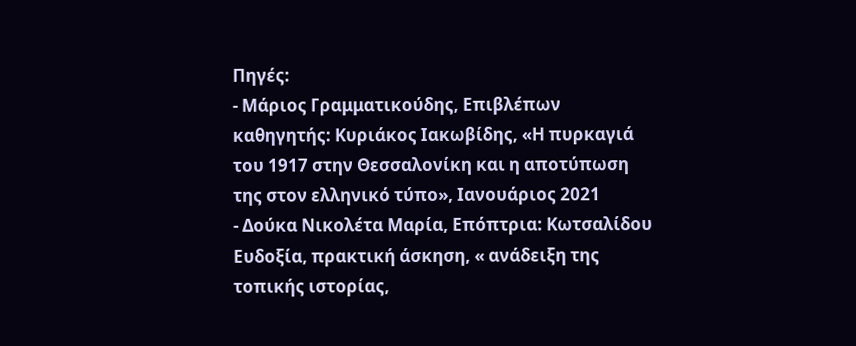Πηγές:
- Μάριος Γραμματικούδης, Επιβλέπων καθηγητής: Κυριάκος Ιακωβίδης, «Η πυρκαγιά του 1917 στην Θεσσαλονίκη και η αποτύπωση της στον ελληνικό τύπο», Ιανουάριος 2021
- Δούκα Νικολέτα Μαρία, Επόπτρια: Κωτσαλίδου Ευδοξία, πρακτική άσκηση, « ανάδειξη της τοπικής ιστορίας,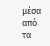μέσα από τα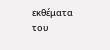εκθέματα του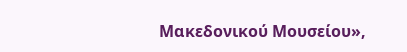Μακεδονικού Μουσείου»,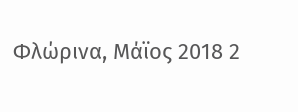Φλώρινα, Μάϊος 2018 2